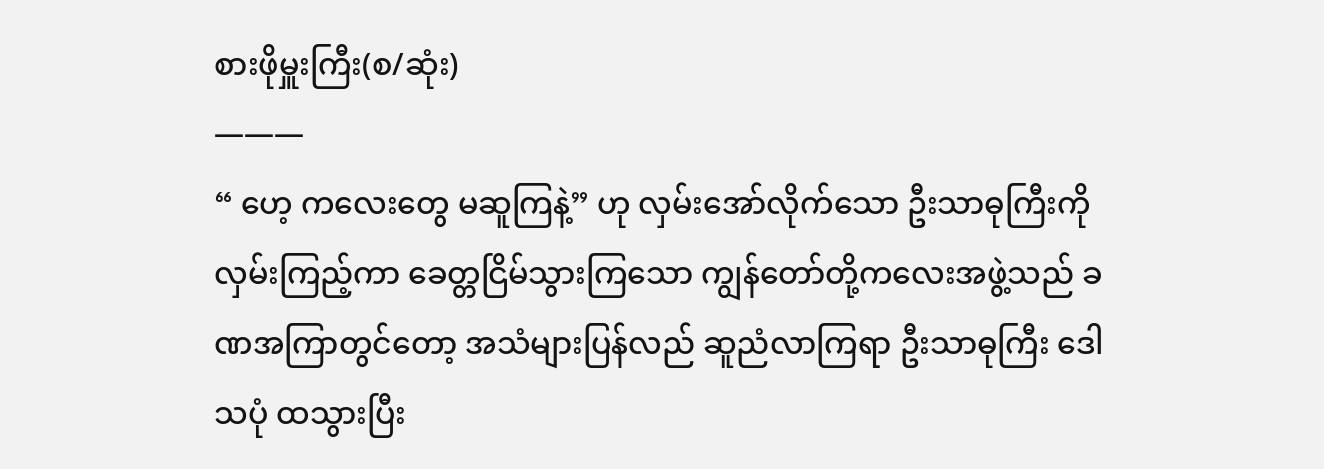စားဖိုမှူးကြီး(စ/ဆုံး)
———
“ ဟေ့ ကလေးတွေ မဆူကြနဲ့” ဟု လှမ်းအော်လိုက်သော ဦးသာဓုကြီးကို လှမ်းကြည့်ကာ ခေတ္တငြိမ်သွားကြသော ကျွန်တော်တို့ကလေးအဖွဲ့သည် ခဏအကြာတွင်တော့ အသံများပြန်လည် ဆူညံလာကြရာ ဦးသာဓုကြီး ဒေါသပုံ ထသွားပြီး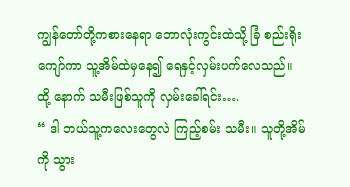ကျွန်တော်တို့ကစားနေရာ ဘောလုံးကွင်းထဲသို့ ခြံ စည်းရိုးကျော်ကာ သူ့အိမ်ထဲမှနေ၍ ရေနှင့်လှမ်းပက်လေသည်။ ထို့ နောက် သမီးဖြစ်သူကို လှမ်းခေါ်ရင်း….
“ ဒါ ဘယ်သူ့ကလေးတွေလဲ ကြည့်စမ်း သမီး။ သူတို့အိမ်ကို သွား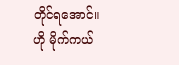တိုင်ရအောင်။ ဟို မိုက်ကယ်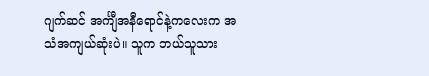ဂျက်ဆင် အင်္ကျီအနီရောင်နဲ့ကလေးက အသံအကျယ်ဆုံးပဲ။ သူက ဘယ်သူသား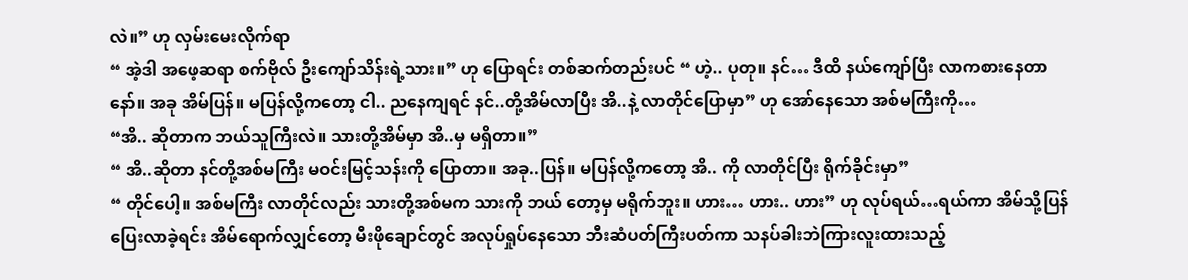လဲ။” ဟု လှမ်းမေးလိုက်ရာ
“ အဲ့ဒါ အဖေ့ဆရာ စက်ဗိုလ် ဦးကျော်သိန်းရဲ့သား။” ဟု ပြောရင်း တစ်ဆက်တည်းပင် “ ဟဲ့.. ပုတု။ နင်… ဒီထိ နယ်ကျော်ပြီး လာကစားနေတာနော်။ အခု အိမ်ပြန်။ မပြန်လို့ကတော့ ငါ.. ညနေကျရင် နင်..တို့အိမ်လာပြီး အိ..နဲ့ လာတိုင်ပြောမှာ” ဟု အော်နေသော အစ်မကြီးကို…
“အိ.. ဆိုတာက ဘယ်သူကြီးလဲ။ သားတို့အိမ်မှာ အိ..မှ မရှိတာ။”
“ အိ..ဆိုတာ နင်တို့အစ်မကြီး မဝင်းမြင့်သန်းကို ပြောတာ။ အခု..ပြန်။ မပြန်လို့ကတော့ အိ.. ကို လာတိုင်ပြီး ရိုက်ခိုင်းမှာ”
“ တိုင်ပေါ့။ အစ်မကြီး လာတိုင်လည်း သားတို့အစ်မက သားကို ဘယ် တော့မှ မရိုက်ဘူး။ ဟား… ဟား.. ဟား” ဟု လုပ်ရယ်…ရယ်ကာ အိမ်သို့ပြန်ပြေးလာခဲ့ရင်း အိမ်ရောက်လျှင်တော့ မီးဖိုချောင်တွင် အလုပ်ရှုပ်နေသော ဘီးဆံပတ်ကြီးပတ်ကာ သနပ်ခါးဘဲကြားလူးထားသည့်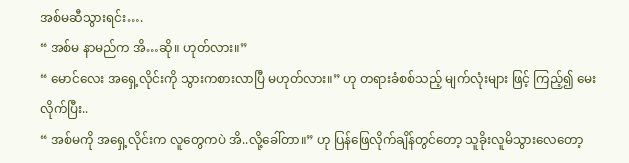အစ်မဆီသွားရင်း….
“ အစ်မ နာမည်က အိ…ဆို။ ဟုတ်လား။”
“ မောင်လေး အရှေ့လိုင်းကို သွားကစားလာပြီ မဟုတ်လား။” ဟု တရားခံစစ်သည့် မျက်လုံးများ ဖြင့် ကြည့်၍ မေးလိုက်ပြီး..
“ အစ်မကို အရှေ့လိုင်းက လူတွေကပဲ အိ..လို့ခေါ်တာ။” ဟု ပြန်ဖြေလိုက်ချိန်တွင်တော့ သူခိုးလူမိသွားလေတော့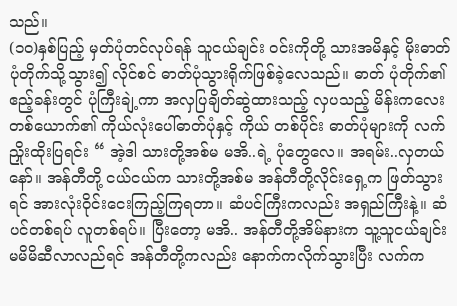သည်။
(၁၀)နှစ်ပြည့် မှတ်ပုံတင်လုပ်ရန် သူငယ်ချင်း ဝင်းကိုတို့ သားအမိနှင့် မိုးဓာတ်ပုံတိုက်သို့သွား၍ လိုင်စင် ဓာတ်ပုံသွားရိုက်ဖြစ်ခဲ့လေသည်။ ဓာတ် ပုံတိုက်၏ဧည့်ခန်းတွင် ပုံကြီးချဲ့ကာ အလှပြချိတ်ဆွဲထားသည့် လှပသည့် မိန်းကလေးတစ်ယောက်၏ ကိုယ်လုံးပေါ်ဓာတ်ပုံနှင့် ကိုယ် တစ်ပိုင်း ဓာတ်ပုံများကို လက်ညှိုးထိုးပြရင်း “ အဲ့ဒါ သားတို့အစ်မ မအိ..ရဲ့ ပုံတွေလေ။ အရမ်း..လှတယ်နော်။ အန်တီတို့ ငယ်ငယ်က သားတို့အစ်မ အန်တီတို့လိုင်းရှေ့က ဖြတ်သွားရင် အားလုံးဝိုင်းငေးကြည့်ကြရတာ။ ဆံပင်ကြီးကလည်း အရှည်ကြီးနဲ့။ ဆံပင်တစ်ရပ် လူတစ်ရပ်။ ပြီးတော့ မအိ.. အန်တီတို့အိမ်နားက သူ့သူငယ်ချင်း မမိမိဆီလာလည်ရင် အန်တီတို့ကလည်း နောက်ကလိုက်သွားပြီး လက်က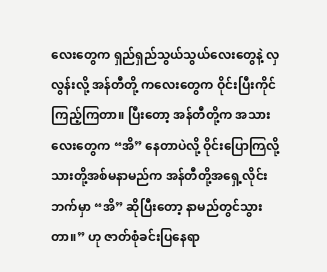လေးတွေက ရှည်ရှည်သွယ်သွယ်လေးတွေနဲ့ လှလွန်းလို့ အန်တီတို့ ကလေးတွေက ဝိုင်းပြီးကိုင်ကြည့်ကြတာ။ ပြီးတော့ အန်တီတို့က အသားလေးတွေက “အိ” နေတာပဲလို့ ဝိုင်းပြောကြလို့ သားတို့အစ်မနာမည်က အန်တီတို့အရှေ့လိုင်းဘက်မှာ “အိ” ဆိုပြီးတော့ နာမည်တွင်သွားတာ။” ဟု ဇာတ်စုံခင်းပြနေရာ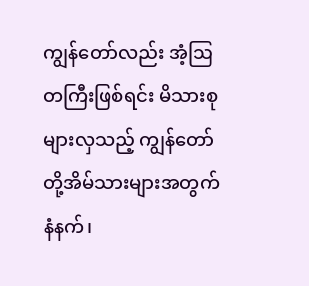ကျွန်တော်လည်း အံ့ဩတကြီးဖြစ်ရင်း မိသားစုများလှသည့် ကျွန်တော်တို့အိမ်သားများအတွက် နံနက်၊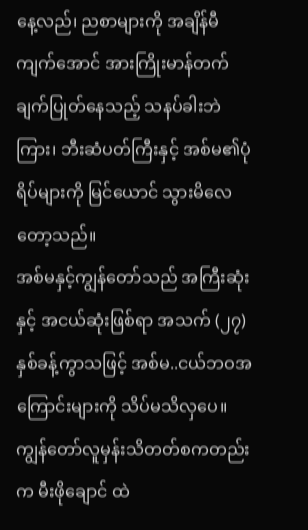နေ့လည်၊ ညစာများကို အချိန်မီကျက်အောင် အားကြိုးမာန်တက် ချက်ပြုတ်နေသည့် သနပ်ခါးဘဲကြား၊ ဘီးဆံပတ်ကြီးနှင့် အစ်မ၏ပုံရိပ်များကို မြင်ယောင် သွားမိလေတော့သည်။
အစ်မနှင့်ကျွန်တော်သည် အကြီးဆုံးနှင့် အငယ်ဆုံးဖြစ်ရာ အသက် (၂၇) နှစ်ခန့်ကွာသဖြင့် အစ်မ..ငယ်ဘဝအကြောင်းများကို သိပ်မသိလှပေ။ ကျွန်တော်လူမှန်းသိတတ်စကတည်းက မီးဖိုချောင် ထဲ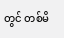တွင် တစ်မိ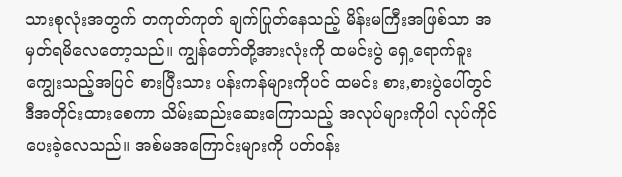သားစုလုံးအတွက် တကုတ်ကုတ် ချက်ပြုတ်နေသည့် မိန်းမကြီးအဖြစ်သာ အမှတ်ရမိလေတော့သည်။ ကျွန်တော်တို့အားလုံးကို ထမင်းပွဲ ရှေ့ရောက်ခူးကျွေးသည့်အပြင် စားပြီးသား ပန်းကန်များကိုပင် ထမင်း စား,စားပွဲပေါ်တွင် ဒီအတိုင်းထားစေကာ သိမ်းဆည်းဆေးကြောသည့် အလုပ်များကိုပါ လုပ်ကိုင်ပေးခဲ့လေသည်။ အစ်မအကြောင်းများကို ပတ်ဝန်း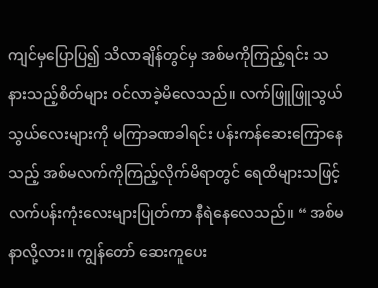ကျင်မှပြောပြ၍ သိလာချိန်တွင်မှ အစ်မကိုကြည့်ရင်း သနားသည့်စိတ်များ ဝင်လာခဲ့မိလေသည်။ လက်ဖြူဖြူသွယ်သွယ်လေးများကို မကြာခဏခါရင်း ပန်းကန်ဆေးကြောနေသည့် အစ်မလက်ကိုကြည့်လိုက်မိရာတွင် ရေထိများသဖြင့် လက်ပန်းကုံးလေးများပြုတ်ကာ နီရဲနေလေသည်။ “ အစ်မ နာလို့လား။ ကျွန်တော် ဆေးကူပေး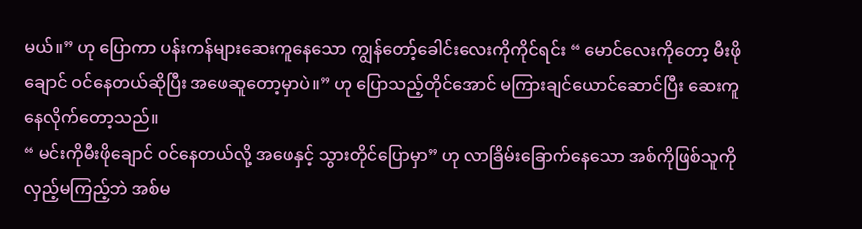မယ်။” ဟု ပြောကာ ပန်းကန်များဆေးကူနေသော ကျွန်တော့်ခေါင်းလေးကိုကိုင်ရင်း “ မောင်လေးကိုတော့ မီးဖိုချောင် ဝင်နေတယ်ဆိုပြီး အဖေဆူတော့မှာပဲ။” ဟု ပြောသည့်တိုင်အောင် မကြားချင်ယောင်ဆောင်ပြီး ဆေးကူနေလိုက်တော့သည်။
“ မင်းကိုမီးဖိုချောင် ဝင်နေတယ်လို့ အဖေနှင့် သွားတိုင်ပြောမှာ” ဟု လာခြိမ်းခြောက်နေသော အစ်ကိုဖြစ်သူကို လှည့်မကြည့်ဘဲ အစ်မ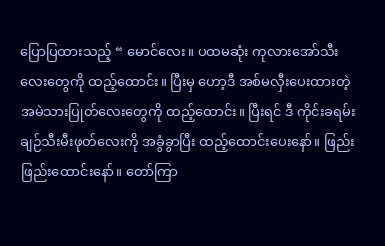ပြောပြထားသည့် “ မောင်လေး။ ပထမဆုံး ကုလားအော်သီးလေးတွေကို ထည့်ထောင်း။ ပြီးမှ ဟော့ဒီ အစ်မလှီးပေးထားတဲ့ အမဲသားပြုတ်လေးတွေကို ထည့်ထောင်း။ ပြီးရင် ဒီ ကိုင်းခရမ်းချဉ်သီးမီးဖုတ်လေးကို အခွံခွာပြီး ထည့်ထောင်းပေးနော်။ ဖြည်းဖြည်းထောင်းနော်။ တော်ကြာ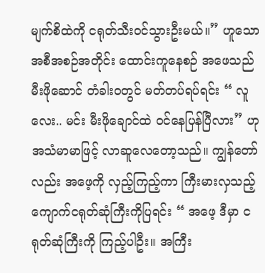မျက်စိထဲကို ငရုတ်သီးဝင်သွားဦးမယ်။” ဟူသော အစီအစဉ်အတိုင်း ထောင်းကူနေစဉ် အဖေသည် မီးဖိုဆောင် တံခါးဝတွင် မတ်တပ်ရပ်ရင်း “ လူ လေး.. မင်း မီးဖိုချောင်ထဲ ဝင်နေပြန်ပြီလား” ဟု အသံမာမာဖြင့် လာဆူလေတော့သည်။ ကျွန်တော်လည်း အဖေ့ကို လှည့်ကြည့်ကာ ကြီးမားလှသည့် ကျောက်ငရုတ်ဆုံကြီးကိုပြရင်း “ အဖေ့ ဒီမှာ ငရုတ်ဆုံကြီးကို ကြည့်ပါဦး။ အကြီး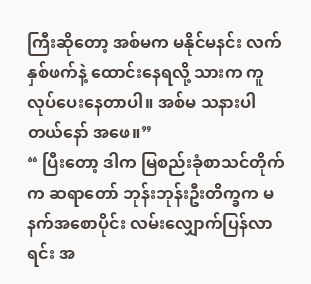ကြီးဆိုတော့ အစ်မက မနိုင်မနင်း လက်နှစ်ဖက်နဲ့ ထောင်းနေရလို့ သားက ကူလုပ်ပေးနေတာပါ။ အစ်မ သနားပါတယ်နော် အဖေ။”
“ ပြီးတော့ ဒါက မြစည်းခုံစာသင်တိုက်က ဆရာတော် ဘုန်းဘုန်းဦးတိက္ခက မနက်အစောပိုင်း လမ်းလျှောက်ပြန်လာရင်း အ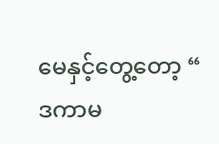မေနှင့်တွေ့တော့ “ ဒကာမ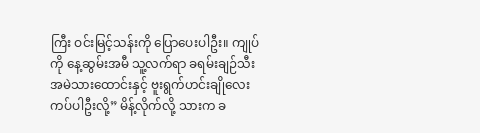ကြီး ဝင်းမြင့်သန်းကို ပြောပေးပါဦး။ ကျုပ်ကို နေ့ဆွမ်းအမီ သူ့လက်ရာ ခရမ်းချဉ်သီး အမဲသားထောင်းနှင့် ဗူးရွက်ဟင်းချိုလေး ကပ်ပါဦးလို့” မိန့်လိုက်လို့ သားက ခ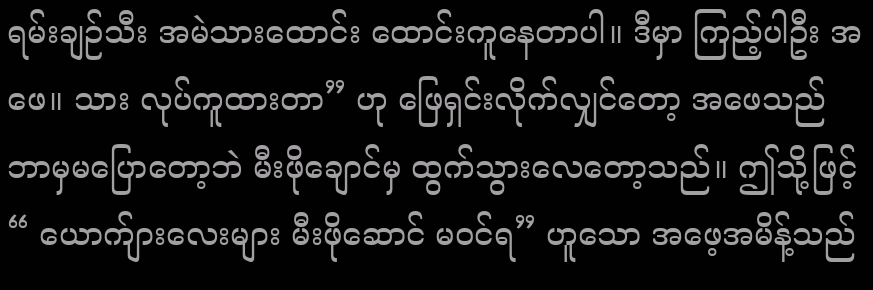ရမ်းချဉ်သီး အမဲသားထောင်း ထောင်းကူနေတာပါ။ ဒီမှာ ကြည့်ပါဦး အဖေ။ သား လုပ်ကူထားတာ” ဟု ဖြေရှင်းလိုက်လျှင်တော့ အဖေသည် ဘာမှမပြောတော့ဘဲ မီးဖိုချောင်မှ ထွက်သွားလေတော့သည်။ ဤသို့ဖြင့် “ ယောက်ျားလေးများ မီးဖိုဆောင် မဝင်ရ” ဟူသော အဖေ့အမိန့်သည်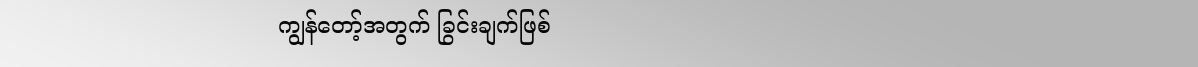ကျွန်တော့်အတွက် ခြွင်းချက်ဖြစ်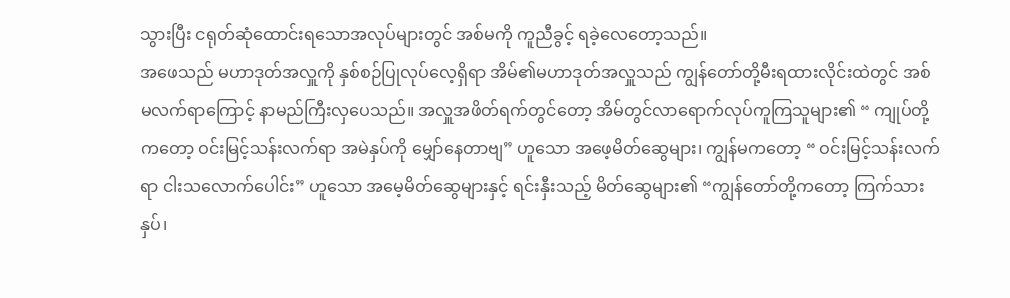သွားပြီး ငရုတ်ဆုံထောင်းရသောအလုပ်များတွင် အစ်မကို ကူညီခွင့် ရခဲ့လေတော့သည်။
အဖေသည် မဟာဒုတ်အလှူကို နှစ်စဉ်ပြုလုပ်လေ့ရှိရာ အိမ်၏မဟာဒုတ်အလှူသည် ကျွန်တော်တို့မီးရထားလိုင်းထဲတွင် အစ်မလက်ရာကြောင့် နာမည်ကြီးလှပေသည်။ အလှူအဖိတ်ရက်တွင်တော့ အိမ်တွင်လာရောက်လုပ်ကူကြသူများ၏ “ ကျုပ်တို့ကတော့ ဝင်းမြင့်သန်းလက်ရာ အမဲနှပ်ကို မျှော်နေတာဗျ” ဟူသော အဖေ့မိတ်ဆွေများ၊ ကျွန်မကတော့ “ ဝင်းမြင့်သန်းလက်ရာ ငါးသလောက်ပေါင်း” ဟူသော အမေ့မိတ်ဆွေများနှင့် ရင်းနှီးသည့် မိတ်ဆွေများ၏ “ကျွန်တော်တို့ကတော့ ကြက်သားနှပ်၊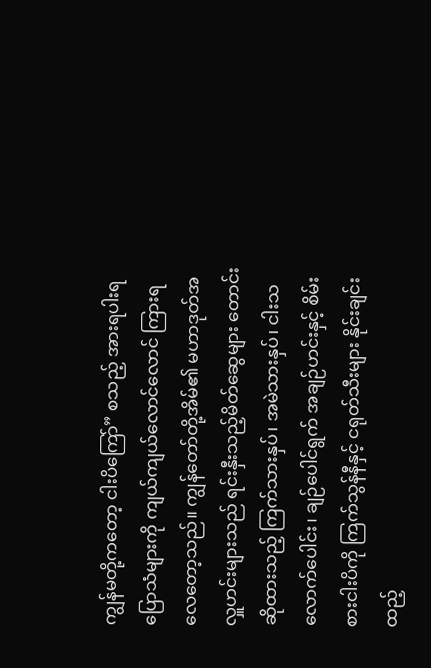ကျွန်မတို့ကတော့ ငါးပိကြော်” စသည့် အားရပါးရ ပြောသံများကို ကျယ်ကျယ်လောင်လောင် ကြားရလေတော့သည်။ ကျွန်တော်တို့အိမ်၏ မဟာဒုတ်အလှူဟင်းများသည် ရင်းနှီးသည့်မိတ်ဆွေများ တောင်းဆိုထားသည့် ကြက်သားနှပ်၊ အမဲသားနှပ်၊ ငါးသလောက်ပေါင်း၊ ချဉ်ပေါင်ရွက် အချဉ်ဟင်းနှင့် စိမ်းစားငါးပိကို ကြက်သွန်နီနှင့် ငရုတ်သီးများ နိုင်းချင်းထည့်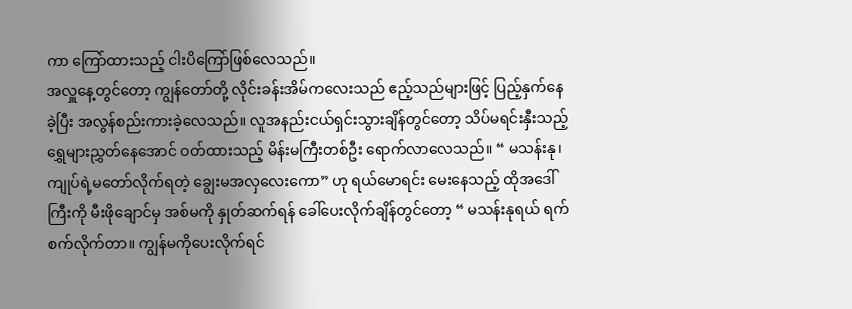ကာ ကြော်ထားသည့် ငါးပိကြော်ဖြစ်လေသည်။
အလှူနေ့တွင်တော့ ကျွန်တော်တို့ လိုင်းခန်းအိမ်ကလေးသည် ဧည့်သည်များဖြင့် ပြည့်နှက်နေခဲ့ပြီး အလွန်စည်းကားခဲ့လေသည်။ လူအနည်းငယ်ရှင်းသွားချိန်တွင်တော့ သိပ်မရင်းနှီးသည့် ရွှေများညွှတ်နေအောင် ဝတ်ထားသည့် မိန်းမကြီးတစ်ဦး ရောက်လာလေသည်။ “ မသန်းနု၊ ကျုပ်ရဲ့မတော်လိုက်ရတဲ့ ချွေးမအလှလေးကော” ဟု ရယ်မောရင်း မေးနေသည့် ထိုအဒေါ်ကြီးကို မီးဖိုချောင်မှ အစ်မကို နှုတ်ဆက်ရန် ခေါ်ပေးလိုက်ချိန်တွင်တော့ “ မသန်းနုရယ် ရက်စက်လိုက်တာ။ ကျွန်မကိုပေးလိုက်ရင်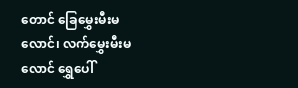တောင် ခြေမွှေးမီးမလောင်၊ လက်မွှေးမီးမလောင် ရွှေပေါ်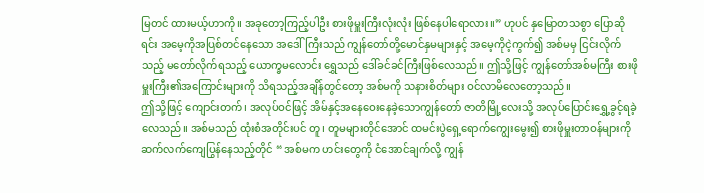မြတင် ထားမယ့်ဟာကို။ အခုတော့ကြည့်ပါဦး စားဖိုမှူးကြီးလုံးလုံး ဖြစ်နေပါရောလား။” ဟုပင် နှမြောတသစွာ ပြောဆိုရင်း အမေ့ကိုအပြစ်တင်နေသော အဒေါ်ကြီးသည် ကျွန်တော်တို့မောင်နှမများနှင့် အမေ့ကိုငဲ့ကွက်၍ အစ်မမှ ငြင်းလိုက်သည့် မတော်လိုက်ရသည့် ယောက္ခမလောင်း ရွှေသည် ဒေါ်ခင်ခင်ကြီးဖြစ်လေသည်။ ဤသို့ဖြင့် ကျွန်တော်အစ်မကြီး စားဖိုမှူးကြီး၏အကြောင်းများကို သိရသည့်အချိန်တွင်တော့ အစ်မကို သနားစိတ်များ ဝင်လာမိလေတော့သည်။
ဤသို့ဖြင့် ကျောင်းတက်၊ အလုပ်ဝင်ဖြင့် အိမ်နှင့်အနေဝေးနေခဲ့သောကျွန်တော် ဇာတိမြို့လေးသို့ အလုပ်ပြောင်းရွှေ့ခွင့်ရခဲ့လေသည်။ အစ်မသည် ထုံးစံအတိုင်းပင် တူ၊ တူမများတိုင်အောင် ထမင်းပွဲရှေ့ရောက်ကျွေးမွေး၍ စားဖိုမှူးတာဝန်များကို ဆက်လက်ကျေပြွန်နေသည့်တိုင် “ အစ်မက ဟင်းတွေကို ငံအောင်ချက်လို့ ကျွန်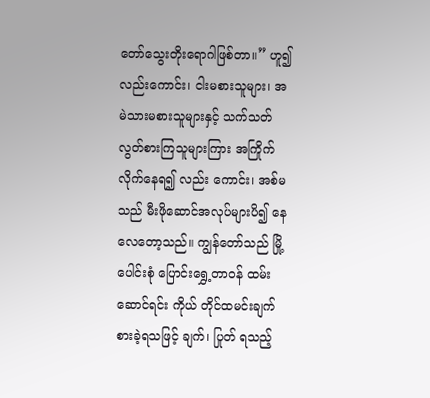တော်သွေးတိုးရောဂါဖြစ်တာ။” ဟူ၍လည်းကောင်း၊ ငါးမစားသူများ၊ အမဲသားမစားသူများနှင့် သက်သတ်လွတ်စားကြသူများကြား အကြိုက်လိုက်နေရ၍ လည်း ကောင်း၊ အစ်မသည် မီးဖိုဆောင်အလုပ်များပိ၍ နေလေတော့သည်။ ကျွန်တော်သည် မြို့ပေါင်းစုံ ပြောင်းရွှေ့တာဝန် ထမ်းဆောင်ရင်း ကိုယ် တိုင်ထမင်းချက်စားခဲ့ရသဖြင့် ချက်၊ ပြုတ် ရသည့်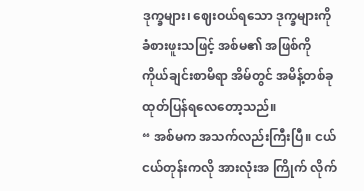ဒုက္ခများ၊ ဈေးဝယ်ရသော ဒုက္ခများကို ခံစားဖူးသဖြင့် အစ်မ၏ အဖြစ်ကို ကိုယ်ချင်းစာမိရာ အိမ်တွင် အမိန့်တစ်ခု ထုတ်ပြန်ရလေတော့သည်။
“ အစ်မက အသက်လည်းကြီးပြီ။ ငယ်ငယ်တုန်းကလို အားလုံးအ ကြိုက် လိုက်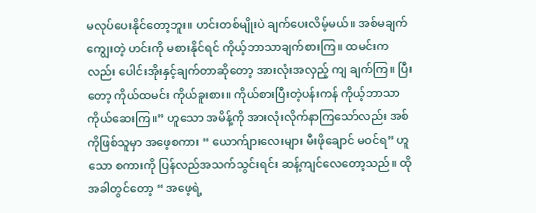မလုပ်ပေးနိုင်တော့ဘူး။ ဟင်းတစ်မျိုးပဲ ချက်ပေးလိမ့်မယ်။ အစ်မချက်ကျွေးတဲ့ ဟင်းကို မစားနိုင်ရင် ကိုယ့်ဘာသာချက်စားကြ။ ထမင်းကလည်း ပေါင်းအိုးနှင့်ချက်တာဆိုတော့ အားလုံးအလှည့် ကျ ချက်ကြ။ ပြီးတော့ ကိုယ်ထမင်း ကိုယ်ခူးစား။ ကိုယ်စားပြီးတဲ့ပန်းကန် ကိုယ့်ဘာသာ ကိုယ်ဆေးကြ။” ဟူသော အမိန့်ကို အားလုံးလိုက်နာကြသော်လည်း အစ်ကိုဖြစ်သူမှာ အဖေ့စကား “ ယောက်ျားလေးများ မီးဖိုချောင် မဝင်ရ” ဟူသော စကားကို ပြန်လည်အသက်သွင်းရင်း ဆန့်ကျင်လေတော့သည်။ ထိုအခါတွင်တော့ “ အဖေ့ရဲ့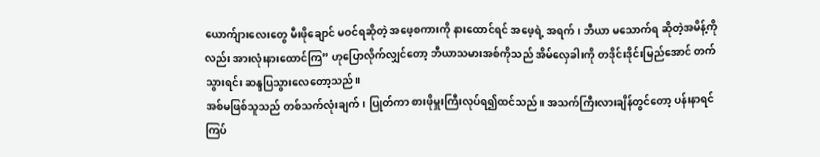ယောက်ျားလေးတွေ မီးဖိုချောင် မဝင်ရဆိုတဲ့ အဖေ့စကားကို နားထောင်ရင် အဖေ့ရဲ့ အရက်၊ ဘီယာ မသောက်ရ ဆိုတဲ့အမိန့်ကိုလည်း အားလုံးနားထောင်ကြ” ဟုပြောလိုက်လျှင်တော့ ဘီယာသမားအစ်ကိုသည် အိမ်လှေခါးကို တဒိုင်းဒိုင်းမြည်အောင် တက်သွားရင်း ဆန္ဒပြသွားလေတော့သည်။
အစ်မဖြစ်သူသည် တစ်သက်လုံးချက်၊ ပြုတ်ကာ စားဖိုမှူးကြီးလုပ်ရ၍ထင်သည်။ အသက်ကြီးလားချိန်တွင်တော့ ပန်းနာရင်ကြပ်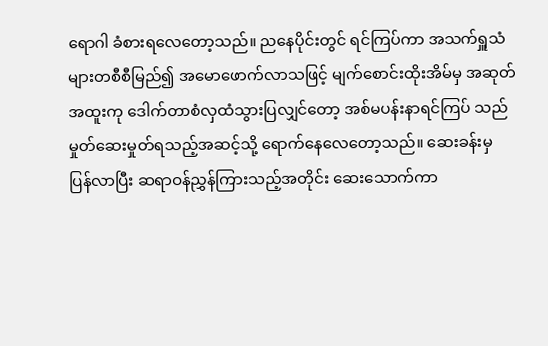ရောဂါ ခံစားရလေတော့သည်။ ညနေပိုင်းတွင် ရင်ကြပ်ကာ အသက်ရှူသံများတစီစီမြည်၍ အမောဖောက်လာသဖြင့် မျက်စောင်းထိုးအိမ်မှ အဆုတ်အထူးကု ဒေါက်တာစံလှထံသွားပြလျှင်တော့ အစ်မပန်းနာရင်ကြပ် သည် မှုတ်ဆေးမှုတ်ရသည့်အဆင့်သို့ ရောက်နေလေတော့သည်။ ဆေးခန်းမှ ပြန်လာပြီး ဆရာဝန်ညွှန်ကြားသည့်အတိုင်း ဆေးသောက်ကာ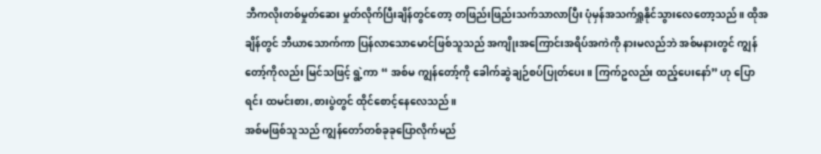ဘီကလိုးတစ်မှုတ်ဆေး မှုတ်လိုက်ပြီးချိန်တွင်တော့ တဖြည်းဖြည်းသက်သာလာပြီး ပုံမှန်အသက်ရှူနိုင်သွားလေတော့သည်။ ထိုအချိန်တွင် ဘီယာသောက်ကာ ပြန်လာသောမောင်ဖြစ်သူသည် အကျိုးအကြောင်းအရိပ်အကဲကို နားမလည်ဘဲ အစ်မနားတွင် ကျွန်တော့်ကိုလည်း မြင်သဖြင့် ရွဲ့ကာ “ အစ်မ ကျွန်တော့်ကို ခေါက်ဆွဲချဉ်စပ်ပြုတ်ပေး။ ကြက်ဥလည်း ထည့်ပေးနော်” ဟု ပြောရင်း ထမင်းစား,စားပွဲတွင် ထိုင်စောင့်နေလေသည်။
အစ်မဖြစ်သူသည် ကျွန်တော်တစ်ခုခုပြောလိုက်မည်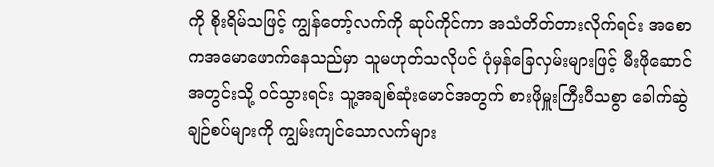ကို စိုးရိမ်သဖြင့် ကျွန်တော့်လက်ကို ဆုပ်ကိုင်ကာ အသံတိတ်တားလိုက်ရင်း အစောကအမောဖောက်နေသည်မှာ သူမဟုတ်သလိုပင် ပုံမှန်ခြေလှမ်းများဖြင့် မီးဖိုဆောင်အတွင်းသို့ ဝင်သွားရင်း သူ့အချစ်ဆုံးမောင်အတွက် စားဖိုမှူးကြီးပီသစွာ ခေါက်ဆွဲချဉ်စပ်များကို ကျွမ်းကျင်သောလက်များ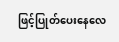ဖြင့်ပြုတ်ပေးနေလေ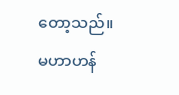တော့သည်။
မဟာဟန်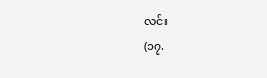လင်း
(၁၇.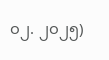၀၂. ၂၀၂၅)